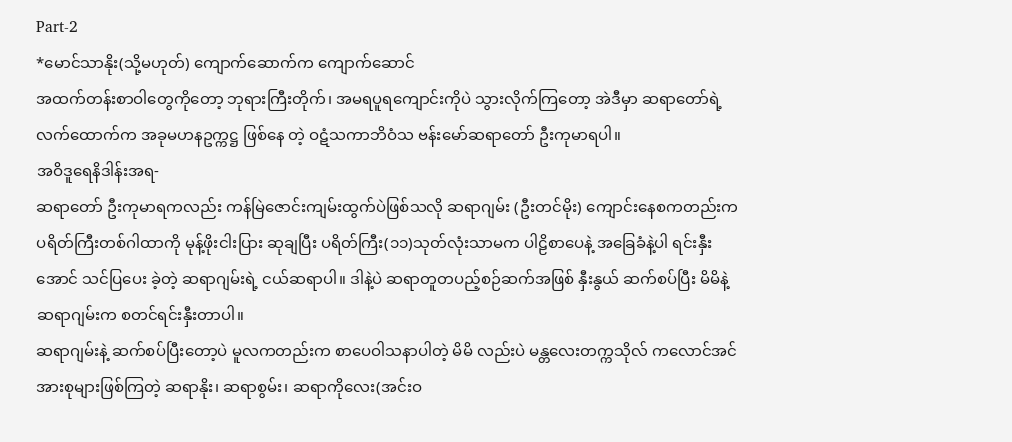Part-2
*မောင်သာနိုး(သို့မဟုတ်) ကျောက်ဆောက်က ကျောက်ဆောင်
အထက်တန်းစာဝါတွေကိုတော့ ဘုရားကြီးတိုက်၊ အမရပူရကျောင်းကိုပဲ သွားလိုက်ကြတော့ အဲဒီမှာ ဆရာတော်ရဲ့ လက်ထောက်က အခုမဟနဥက္ကဋ္ဌ ဖြစ်နေ တဲ့ ဝဋံသကာဘိဝံသ ဗန်းမော်ဆရာတော် ဦးကုမာရပါ။
အဝိဒူရေနိဒါန်းအရ-
ဆရာတော် ဦးကုမာရကလည်း ကန်မြဲဇောင်းကျမ်းထွက်ပဲဖြစ်သလို ဆရာဂျမ်း (ဦးတင်မိုး) ကျောင်းနေစကတည်းက ပရိတ်ကြီးတစ်ဂါထာကို မုန့်ဖိုးငါးပြား ဆုချပြီး ပရိတ်ကြီး(၁၁)သုတ်လုံးသာမက ပါဠိစာပေနဲ့ အခြေခံနဲ့ပါ ရင်းနှီးအောင် သင်ပြပေး ခဲ့တဲ့ ဆရာဂျမ်းရဲ့ ငယ်ဆရာပါ။ ဒါနဲ့ပဲ ဆရာတူတပည့်စဉ်ဆက်အဖြစ် နှီးနွယ် ဆက်စပ်ပြီး မိမိနဲ့ ဆရာဂျမ်းက စတင်ရင်းနှီးတာပါ။
ဆရာဂျမ်းနဲ့ ဆက်စပ်ပြီးတော့ပဲ မူလကတည်းက စာပေဝါသနာပါတဲ့ မိမိ လည်းပဲ မန္တလေးတက္ကသိုလ် ကလောင်အင်အားစုများဖြစ်ကြတဲ့ ဆရာနိုး၊ ဆရာစွမ်း၊ ဆရာကိုလေး(အင်းဝ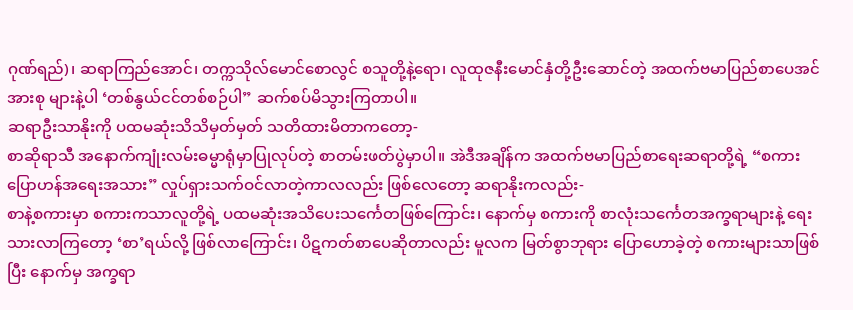ဂုဏ်ရည်)၊ ဆရာကြည်အောင်၊ တက္ကသိုလ်မောင်စောလွင် စသူတို့နဲ့ရော၊ လူထုဇနီးမောင်နှံတို့ဦးဆောင်တဲ့ အထက်ဗမာပြည်စာပေအင်အားစု များနဲ့ပါ ‘တစ်နွယ်ငင်တစ်စဉ်ပါ” ဆက်စပ်မိသွားကြတာပါ။
ဆရာဦးသာနိုးကို ပထမဆုံးသိသိမှတ်မှတ် သတိထားမိတာကတော့-
စာဆိုရာသီ အနောက်ကျုံးလမ်းဓမ္မာရုံမှာပြုလုပ်တဲ့ စာတမ်းဖတ်ပွဲမှာပါ။ အဲဒီအချိန်က အထက်ဗမာပြည်စာရေးဆရာတို့ရဲ့ “စကားပြောဟန်အရေးအသား” လှုပ်ရှားသက်ဝင်လာတဲ့ကာလလည်း ဖြစ်လေတော့ ဆရာနိုးကလည်း-
စာနဲ့စကားမှာ စကားကသာလူတို့ရဲ့ ပထမဆုံးအသိပေးသင်္ကေတဖြစ်ကြောင်း၊ နောက်မှ စကားကို စာလုံးသင်္ကေတအက္ခရာများနဲ့ ရေးသားလာကြတော့ ‘စာ’ရယ်လို့ ဖြစ်လာကြောင်း၊ ပိဋကတ်စာပေဆိုတာလည်း မူလက မြတ်စွာဘုရား ပြောဟောခဲ့တဲ့ စကားများသာဖြစ်ပြီး နောက်မှ အက္ခရာ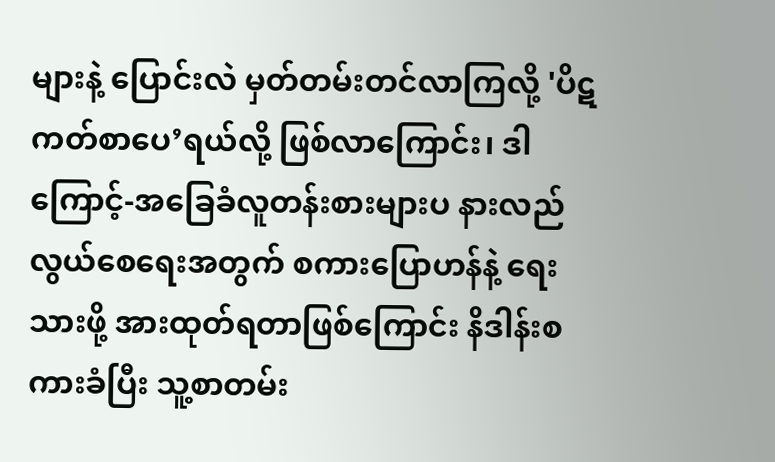များနဲ့ ပြောင်းလဲ မှတ်တမ်းတင်လာကြလို့ 'ပိဋကတ်စာပေ’ရယ်လို့ ဖြစ်လာကြောင်း၊ ဒါကြောင့်-အခြေခံလူတန်းစားများပ နားလည်လွယ်စေရေးအတွက် စကားပြောဟန်နဲ့ ရေးသားဖို့ အားထုတ်ရတာဖြစ်ကြောင်း နိဒါန်းစကားခံပြီး သူ့စာတမ်း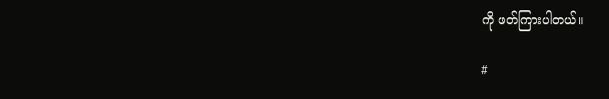ကို ဖတ်ကြားပါတယ်။

#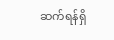ဆက်ရန်ရှိ